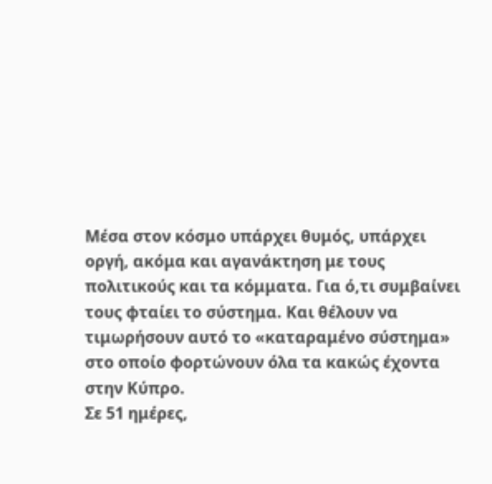Μέσα στον κόσμο υπάρχει θυμός, υπάρχει οργή, ακόμα και αγανάκτηση με τους πολιτικούς και τα κόμματα. Για ό,τι συμβαίνει τους φταίει το σύστημα. Και θέλουν να τιμωρήσουν αυτό το «καταραμένο σύστημα» στο οποίο φορτώνουν όλα τα κακώς έχοντα στην Κύπρο.
Σε 51 ημέρες,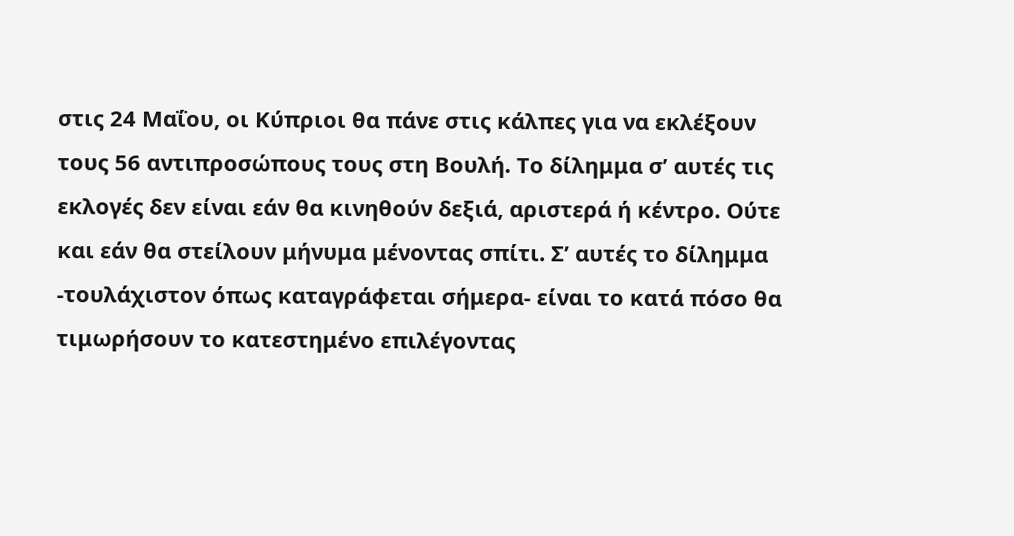στις 24 Μαΐου, οι Κύπριοι θα πάνε στις κάλπες για να εκλέξουν τους 56 αντιπροσώπους τους στη Βουλή. Το δίλημμα σ’ αυτές τις εκλογές δεν είναι εάν θα κινηθούν δεξιά, αριστερά ή κέντρο. Ούτε και εάν θα στείλουν μήνυμα μένοντας σπίτι. Σ’ αυτές το δίλημμα -τουλάχιστον όπως καταγράφεται σήμερα- είναι το κατά πόσο θα τιμωρήσουν το κατεστημένο επιλέγοντας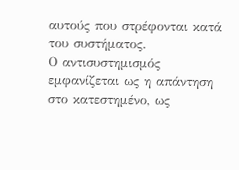αυτούς που στρέφονται κατά του συστήματος.
Ο αντισυστημισμός εμφανίζεται ως η απάντηση στο κατεστημένο, ως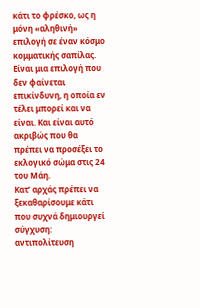κάτι το φρέσκο, ως η μόνη «αληθινή» επιλογή σε έναν κόσμο κομματικής σαπίλας. Είναι μια επιλογή που δεν φαίνεται επικίνδυνη, η οποία εν τέλει μπορεί και να είναι. Και είναι αυτό ακριβώς που θα πρέπει να προσέξει το εκλογικό σώμα στις 24 του Μάη.
Κατ’ αρχάς πρέπει να ξεκαθαρίσουμε κάτι που συχνά δημιουργεί σύγχυση: αντιπολίτευση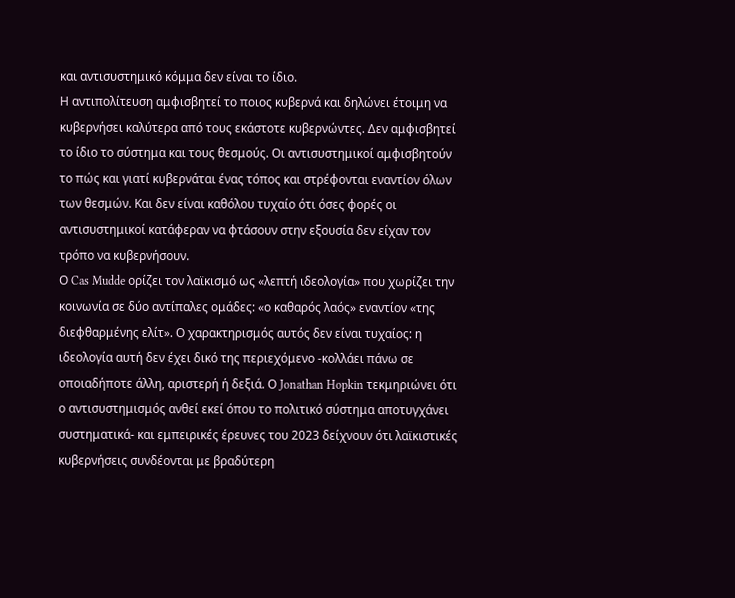και αντισυστημικό κόμμα δεν είναι το ίδιο.
Η αντιπολίτευση αμφισβητεί το ποιος κυβερνά και δηλώνει έτοιμη να κυβερνήσει καλύτερα από τους εκάστοτε κυβερνώντες. Δεν αμφισβητεί το ίδιο το σύστημα και τους θεσμούς. Οι αντισυστημικοί αμφισβητούν το πώς και γιατί κυβερνάται ένας τόπος και στρέφονται εναντίον όλων των θεσμών. Και δεν είναι καθόλου τυχαίο ότι όσες φορές οι αντισυστημικοί κατάφεραν να φτάσουν στην εξουσία δεν είχαν τον τρόπο να κυβερνήσουν.
Ο Cas Mudde ορίζει τον λαϊκισμό ως «λεπτή ιδεολογία» που χωρίζει την κοινωνία σε δύο αντίπαλες ομάδες: «ο καθαρός λαός» εναντίον «της διεφθαρμένης ελίτ». Ο χαρακτηρισμός αυτός δεν είναι τυχαίος: η ιδεολογία αυτή δεν έχει δικό της περιεχόμενο -κολλάει πάνω σε οποιαδήποτε άλλη, αριστερή ή δεξιά. Ο Jonathan Hopkin τεκμηριώνει ότι ο αντισυστημισμός ανθεί εκεί όπου το πολιτικό σύστημα αποτυγχάνει συστηματικά- και εμπειρικές έρευνες του 2023 δείχνουν ότι λαϊκιστικές κυβερνήσεις συνδέονται με βραδύτερη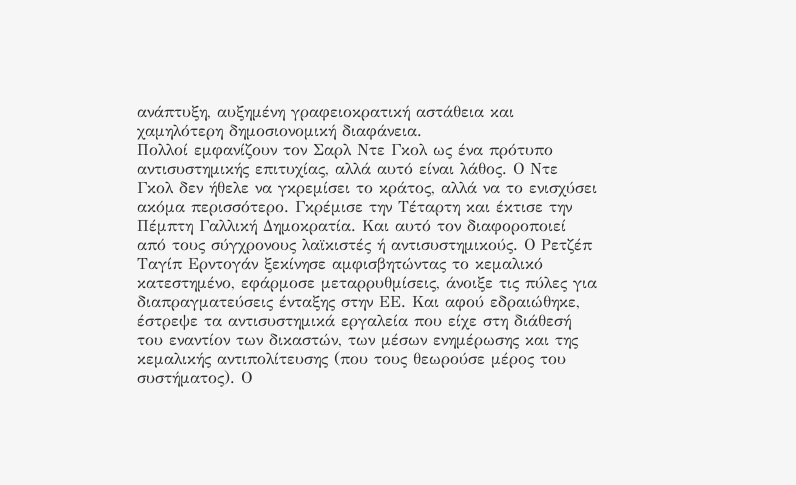ανάπτυξη, αυξημένη γραφειοκρατική αστάθεια και χαμηλότερη δημοσιονομική διαφάνεια.
Πολλοί εμφανίζουν τον Σαρλ Ντε Γκολ ως ένα πρότυπο αντισυστημικής επιτυχίας, αλλά αυτό είναι λάθος. Ο Ντε Γκολ δεν ήθελε να γκρεμίσει το κράτος, αλλά να το ενισχύσει ακόμα περισσότερο. Γκρέμισε την Τέταρτη και έκτισε την Πέμπτη Γαλλική Δημοκρατία. Και αυτό τον διαφοροποιεί από τους σύγχρονους λαϊκιστές ή αντισυστημικούς. Ο Ρετζέπ Ταγίπ Ερντογάν ξεκίνησε αμφισβητώντας το κεμαλικό κατεστημένο, εφάρμοσε μεταρρυθμίσεις, άνοιξε τις πύλες για διαπραγματεύσεις ένταξης στην ΕΕ. Και αφού εδραιώθηκε, έστρεψε τα αντισυστημικά εργαλεία που είχε στη διάθεσή του εναντίον των δικαστών, των μέσων ενημέρωσης και της κεμαλικής αντιπολίτευσης (που τους θεωρούσε μέρος του συστήματος). Ο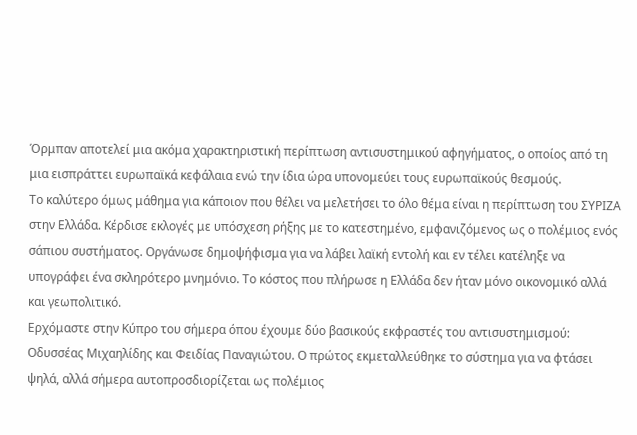Όρμπαν αποτελεί μια ακόμα χαρακτηριστική περίπτωση αντισυστημικού αφηγήματος, ο οποίος από τη μια εισπράττει ευρωπαϊκά κεφάλαια ενώ την ίδια ώρα υπονομεύει τους ευρωπαϊκούς θεσμούς.
Το καλύτερο όμως μάθημα για κάποιον που θέλει να μελετήσει το όλο θέμα είναι η περίπτωση του ΣΥΡΙΖΑ στην Ελλάδα. Κέρδισε εκλογές με υπόσχεση ρήξης με το κατεστημένο, εμφανιζόμενος ως ο πολέμιος ενός σάπιου συστήματος. Οργάνωσε δημοψήφισμα για να λάβει λαϊκή εντολή και εν τέλει κατέληξε να υπογράφει ένα σκληρότερο μνημόνιο. Το κόστος που πλήρωσε η Ελλάδα δεν ήταν μόνο οικονομικό αλλά και γεωπολιτικό.
Ερχόμαστε στην Κύπρο του σήμερα όπου έχουμε δύο βασικούς εκφραστές του αντισυστημισμού: Οδυσσέας Μιχαηλίδης και Φειδίας Παναγιώτου. Ο πρώτος εκμεταλλεύθηκε το σύστημα για να φτάσει ψηλά, αλλά σήμερα αυτοπροσδιορίζεται ως πολέμιος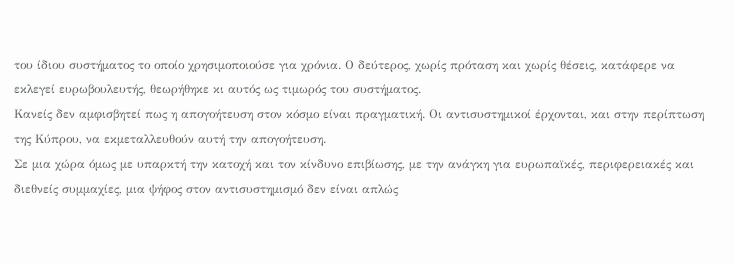του ίδιου συστήματος το οποίο χρησιμοποιούσε για χρόνια. Ο δεύτερος, χωρίς πρόταση και χωρίς θέσεις, κατάφερε να εκλεγεί ευρωβουλευτής, θεωρήθηκε κι αυτός ως τιμωρός του συστήματος.
Κανείς δεν αμφισβητεί πως η απογοήτευση στον κόσμο είναι πραγματική. Οι αντισυστημικοί έρχονται, και στην περίπτωση της Κύπρου, να εκμεταλλευθούν αυτή την απογοήτευση.
Σε μια χώρα όμως με υπαρκτή την κατοχή και τον κίνδυνο επιβίωσης, με την ανάγκη για ευρωπαϊκές, περιφερειακές και διεθνείς συμμαχίες, μια ψήφος στον αντισυστημισμό δεν είναι απλώς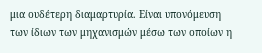μια ουδέτερη διαμαρτυρία. Είναι υπονόμευση των ίδιων των μηχανισμών μέσω των οποίων η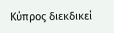Κύπρος διεκδικεί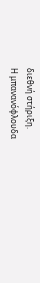διεθνή στήριξη.
Η μπανανόφλουδα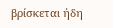βρίσκεται ήδη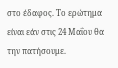στο έδαφος. Το ερώτημα είναι εάν στις 24 Μαΐου θα την πατήσουμε.